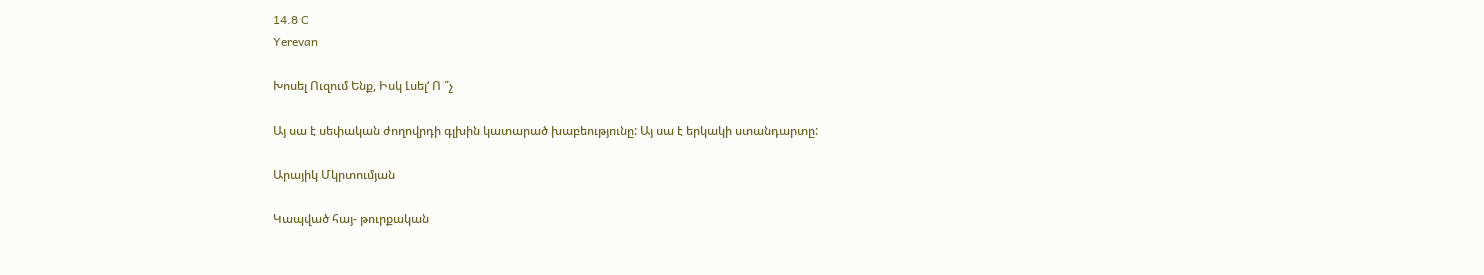14.8 C
Yerevan

Խոսել Ուզում Ենք, Իսկ Լսել‘ Ո ՞չ

Այ սա է սեփական ժողովրդի գլխին կատարած խաբեությունը: Այ սա է երկակի ստանդարտը:

Արայիկ Մկրտումյան

Կապված հայ- թուրքական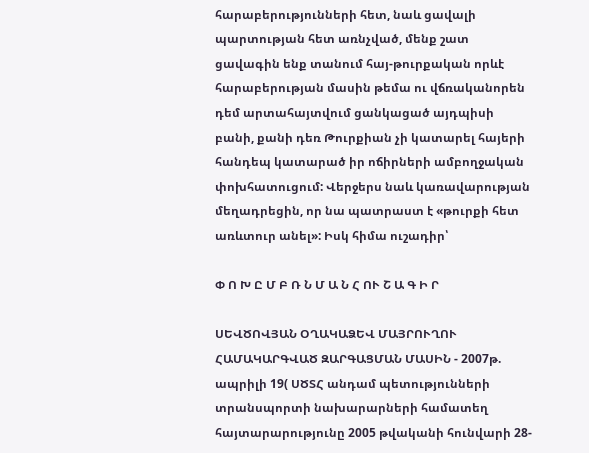հարաբերությունների հետ, նաև ցավալի պարտության հետ առնչված, մենք շատ ցավագին ենք տանում հայ-թուրքական որևէ հարաբերության մասին թեմա ու վճռականորեն դեմ արտահայտվում ցանկացած այդպիսի բանի, քանի դեռ Թուրքիան չի կատարել հայերի հանդեպ կատարած իր ոճիրների ամբողջական փոխհատուցում: Վերջերս նաև կառավարության մեղադրեցին, որ նա պատրաստ է «թուրքի հետ առևտուր անել»: Իսկ հիմա ուշադիր՝

Փ Ո Խ Ը Մ Բ Ռ Ն Մ Ա Ն Հ ՈՒ Շ Ա Գ Ի Ր

ՍԵՎԾՈՎՅԱՆ ՕՂԱԿԱՁԵՎ ՄԱՅՐՈՒՂՈՒ ՀԱՄԱԿԱՐԳՎԱԾ ԶԱՐԳԱՑՄԱՆ ՄԱՍԻՆ - 2007թ. ապրիլի 19( ՍԾՏՀ անդամ պետությունների տրանսպորտի նախարարների համատեղ հայտարարությունը 2005 թվականի հունվարի 28-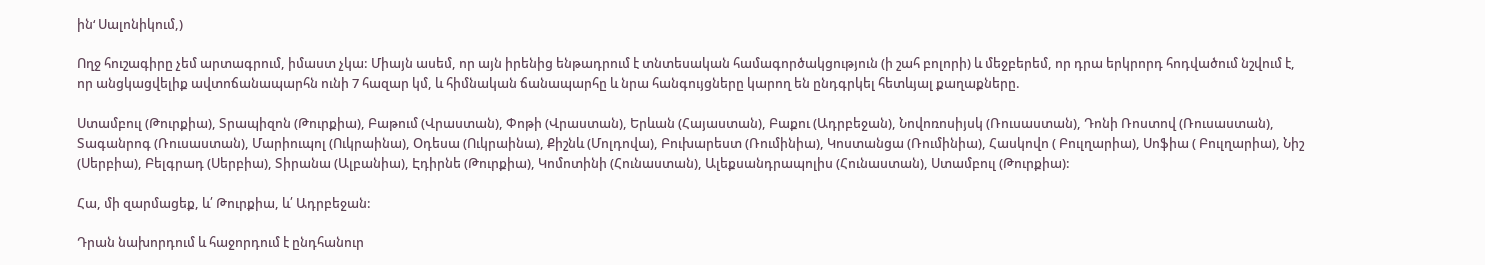ին‘ Սալոնիկում,)

Ողջ հուշագիրը չեմ արտագրում, իմաստ չկա: Միայն ասեմ, որ այն իրենից ենթադրում է տնտեսական համագործակցություն (ի շահ բոլորի) և մեջբերեմ, որ դրա երկրորդ հոդվածում նշվում է, որ անցկացվելիք ավտոճանապարհն ունի 7 հազար կմ, և հիմնական ճանապարհը և նրա հանգույցները կարող են ընդգրկել հետևյալ քաղաքները.

Ստամբուլ (Թուրքիա), Տրապիզոն (Թուրքիա), Բաթում (Վրաստան), Փոթի (Վրաստան), Երևան (Հայաստան), Բաքու (Ադրբեջան), Նովոռոսիյսկ (Ռուսաստան), Դոնի Ռոստով (Ռուսաստան), Տագանրոգ (Ռուսաստան), Մարիուպոլ (Ուկրաինա), Օդեսա (Ուկրաինա), Քիշնև (Մոլդովա), Բուխարեստ (Ռումինիա), Կոստանցա (Ռումինիա), Հասկովո ( Բուլղարիա), Սոֆիա ( Բուլղարիա), Նիշ (Սերբիա), Բելգրադ (Սերբիա), Տիրանա (Ալբանիա), Էդիրնե (Թուրքիա), Կոմոտինի (Հունաստան), Ալեքսանդրապոլիս (Հունաստան), Ստամբուլ (Թուրքիա):

Հա, մի զարմացեք, և՛ Թուրքիա, և՛ Ադրբեջան:

Դրան նախորդում և հաջորդում է ընդհանուր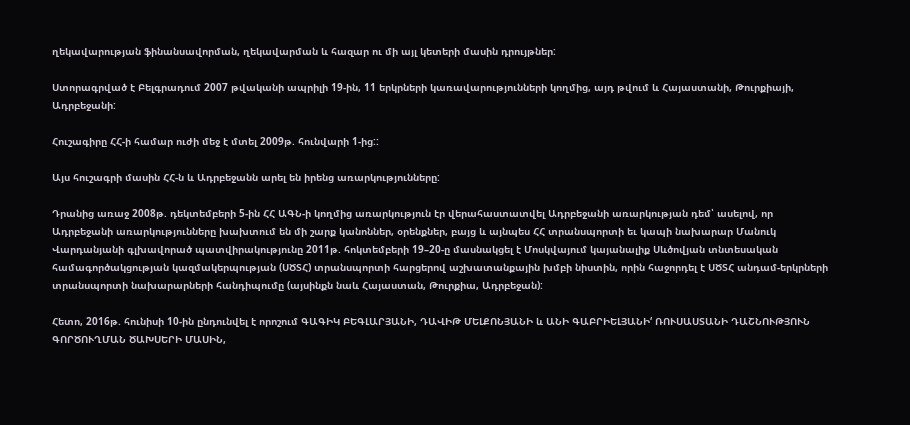ղեկավարության ֆինանսավորման, ղեկավարման և հազար ու մի այլ կետերի մասին դրույթներ:

Ստորագրված է Բելգրադում 2007 թվականի ապրիլի 19-ին, 11 երկրների կառավարությունների կողմից, այդ թվում և Հայաստանի, Թուրքիայի, Ադրբեջանի:

Հուշագիրը ՀՀ‑ի համար ուժի մեջ է մտել 2009թ. հունվարի 1‑ից::

Այս հուշագրի մասին ՀՀ‑ն և Ադրբեջանն արել են իրենց առարկությունները:

Դրանից առաջ 2008թ. դեկտեմբերի 5‑ին ՀՀ ԱԳՆ‑ի կողմից առարկություն էր վերահաստատվել Ադրբեջանի առարկության դեմ՝ ասելով, որ Ադրբեջանի առարկությունները խախտում են մի շարք կանոններ, օրենքներ, բայց և այնպես ՀՀ տրանսպորտի եւ կապի նախարար Մանուկ Վարդանյանի գլխավորած պատվիրակությունը 2011թ. հոկտեմբերի 19–20‑ը մասնակցել է Մոսկվայում կայանալիք Սևծովյան տնտեսական համագործակցության կազմակերպության (ՍԾՏՀ) տրանսպորտի հարցերով աշխատանքային խմբի նիստին, որին հաջորդել է ՍԾՏՀ անդամ-երկրների տրանսպորտի նախարարների հանդիպումը (այսինքն նաև Հայաստան, Թուրքիա, Ադրբեջան):

Հետո, 2016թ. հունիսի 10-ին ընդունվել է որոշում ԳԱԳԻԿ ԲԵԳԼԱՐՅԱՆԻ, ԴԱՎԻԹ ՄԵԼՔՈՆՅԱՆԻ և ԱՆԻ ԳԱԲՐԻԵԼՅԱՆԻ‘ ՌՈՒՍԱՍՏԱՆԻ ԴԱՇՆՈՒԹՅՈՒՆ ԳՈՐԾՈՒՂՄԱՆ ԾԱԽՍԵՐԻ ՄԱՍԻՆ,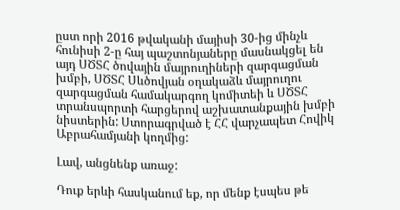ըստ որի 2016 թվականի մայիսի 30-ից մինչև հունիսի 2‑ը հայ պաշտոնյաները մասնակցել են այդ ՍԾՏՀ ծովային մայրուղիների զարգացման խմբի, ՍԾՏՀ Սևծովյան օղակաձև մայրուղու զարգացման համակարգող կոմիտեի և ՍԾՏՀ տրանսպորտի հարցերով աշխատանքային խմբի նիստերին: Ստորագրված է ՀՀ վարչապետ Հովիկ Աբրահամյանի կողմից:

Լավ, անցնենք առաջ:

Դուք երևի հասկանում եք, որ մենք էսպես թե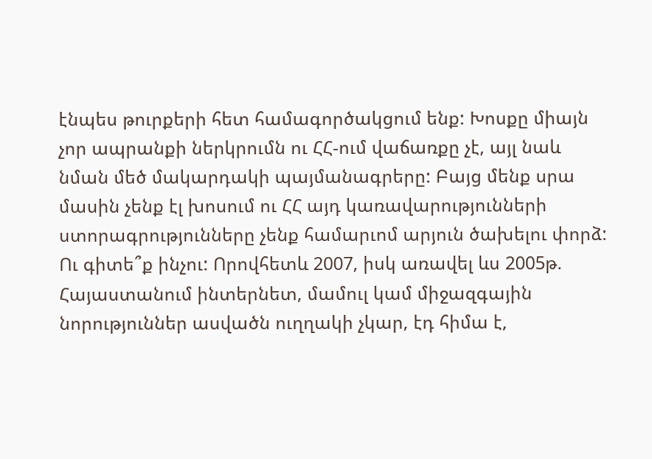էնպես թուրքերի հետ համագործակցում ենք: Խոսքը միայն չոր ապրանքի ներկրումն ու ՀՀ-ում վաճառքը չէ, այլ նաև նման մեծ մակարդակի պայմանագրերը: Բայց մենք սրա մասին չենք էլ խոսում ու ՀՀ այդ կառավարությունների ստորագրությունները չենք համարւոմ արյուն ծախելու փորձ: Ու գիտե՞ք ինչու: Որովհետև 2007, իսկ առավել ևս 2005թ. Հայաստանում ինտերնետ, մամուլ կամ միջազգային նորություններ ասվածն ուղղակի չկար, էդ հիմա է,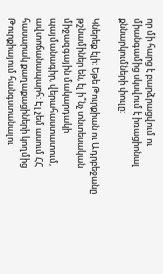որ մի հարց է բարձրացվում ու միանգամից սկսվում է իռացիոնալ քննարկումների փուլը:

Կներեք էլի: Եթե Թուրքիան ու Ադրբեջանը թշնամիներ են, էլ ի՞նչ տնտեսական միջազգային մակարդակի պայմանագիր, վերահաստատում, ավտոճանապարհ: Էլ չեմ ասում ՀՀ հասարակ քաղաքացիների կողմից Թուրքիայում հանգստանալու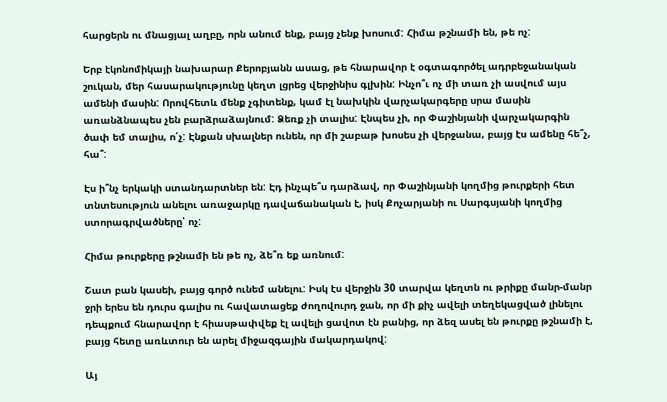հարցերն ու մնացյալ աղբը, որն անում ենք, բայց չենք խոսում: Հիմա թշնամի են, թե ոչ:

Երբ էկոնոմիկայի նախարար Քերոբյանն ասաց, թե հնարավոր է օգտագործել ադրբեջանական շուկան, մեր հասարակությունը կեղտ լցրեց վերջինիս գլխին: Ինչո՞ւ ոչ մի տառ չի ասվում այս ամենի մասին: Որովհետև մենք չգիտենք, կամ էլ նախկին վարչակարգերը սրա մասին առանձնապես չեն բարձրաձայնում: Ձեռք չի տալիս: Էնպես չի, որ Փաշինյանի վարչակարգին ծափ եմ տալիս, ո՛չ: Էնքան սխալներ ունեն, որ մի շաբաթ խոսես չի վերջանա, բայց էս ամենը հե՞չ, հա՞:

Էս ի՞նչ երկակի ստանդարտներ են: Էդ ինչպե՞ս դարձավ, որ Փաշինյանի կողմից թուրքերի հետ տնտեսություն անելու առաջարկը դավաճանական է, իսկ Քոչարյանի ու Սարգսյանի կողմից ստորագրվածները՝ ոչ:

Հիմա թուրքերը թշնամի են թե ոչ, ձե՞ռ եք առնում:

Շատ բան կասեի, բայց գործ ունեմ անելու: Իսկ էս վերջին 30 տարվա կեղտն ու թրիքը մանր-մանր ջրի երես են դուրս գալիս ու հավատացեք ժողովուրդ ջան, որ մի քիչ ավելի տեղեկացված լինելու դեպքում հնարավոր է հիասթափվեք էլ ավելի ցավոտ էն բանից, որ ձեզ ասել են թուրքը թշնամի է, բայց հետը առևտուր են արել միջազգային մակարդակով:

Այ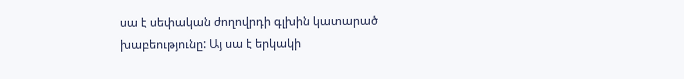սա է սեփական ժողովրդի գլխին կատարած խաբեությունը: Այ սա է երկակի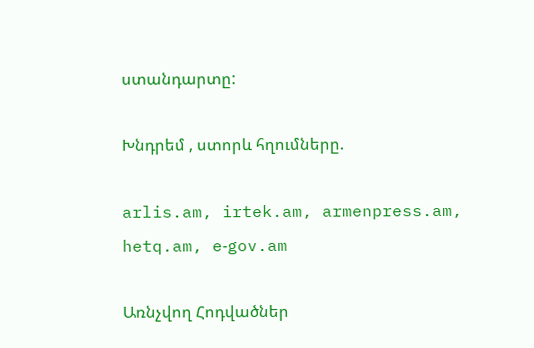ստանդարտը:

Խնդրեմ , ստորև հղումները.

arlis.am, irtek.am, armenpress.am, hetq.am, e‑gov.am

Առնչվող Հոդվածներ